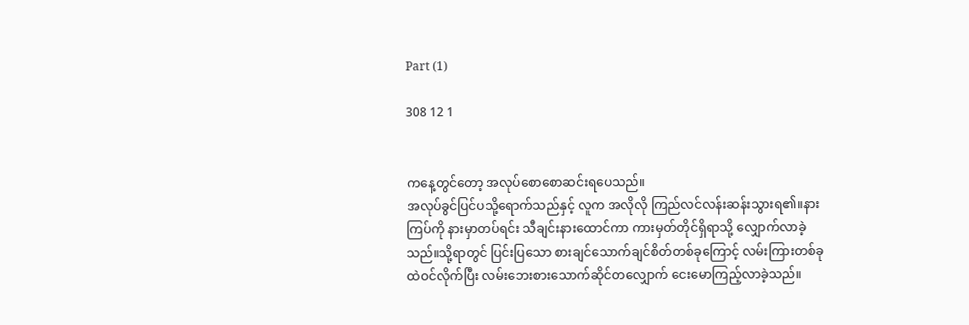Part (1)

308 12 1


ကနေ့တွင်တော့ အလုပ်စောစောဆင်းရပေသည်။
အလုပ်ခွင်ပြင်ပသို့ရောက်သည်နှင့် လူက အလိုလို ကြည်လင်လန်းဆန်းသွားရ၏။နားကြပ်ကို နားမှာတပ်ရင်း သီချင်းနားထောင်ကာ ကားမှတ်တိုင်ရှိရာသို့ လျှောက်လာခဲ့သည်။သို့ရာတွင် ပြင်းပြသော စားချင်သောက်ချင်စိတ်တစ်ခုကြောင့် လမ်းကြားတစ်ခုထဲဝင်လိုက်ပြီး လမ်းဘေးစားသောက်ဆိုင်တလျှောက် ငေးမောကြည့်လာခဲ့သည်။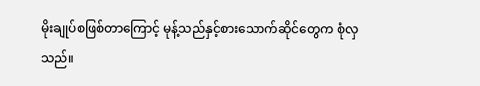မိုးချုပ်စဖြစ်တာကြောင့် မုန့်သည်နှင့်စားသောက်ဆိုင်တွေက စုံလှသည်။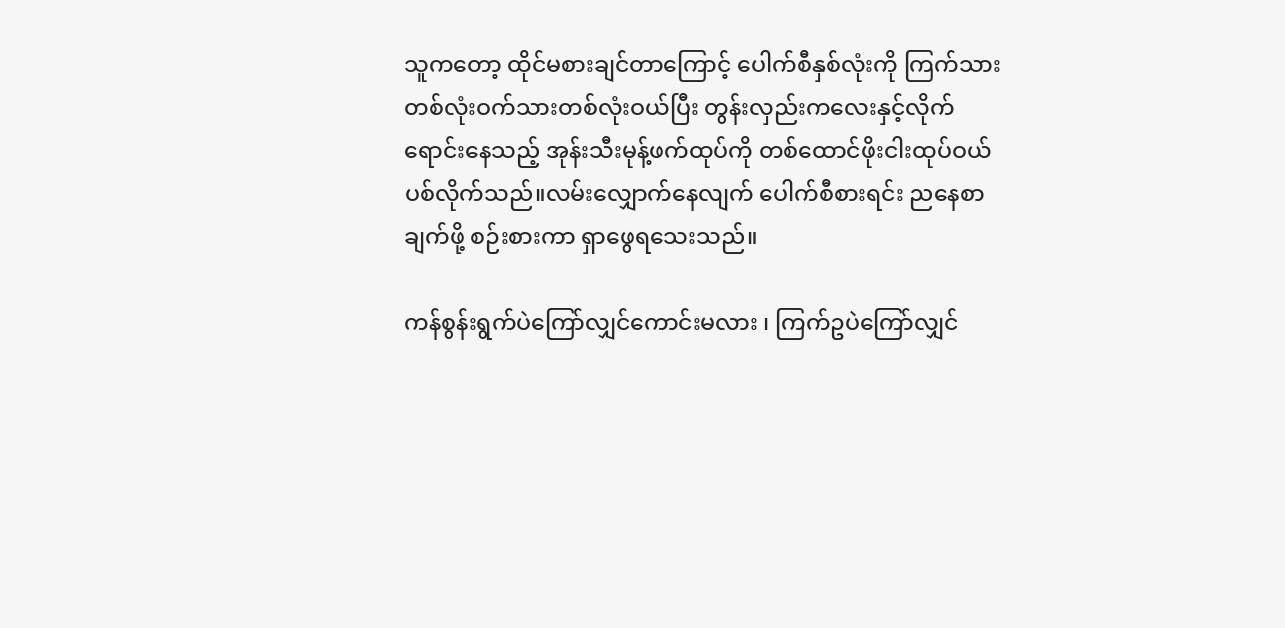သူကတော့ ထိုင်မစားချင်တာကြောင့် ပေါက်စီနှစ်လုံးကို ကြက်သားတစ်လုံးဝက်သားတစ်လုံးဝယ်ပြီး တွန်းလှည်းကလေးနှင့်လိုက်ရောင်းနေသည့် အုန်းသီးမုန့်ဖက်ထုပ်ကို တစ်ထောင်ဖိုးငါးထုပ်ဝယ်ပစ်လိုက်သည်။လမ်းလျှောက်နေလျက် ပေါက်စီစားရင်း ညနေစာချက်ဖို့ စဉ်းစားကာ ရှာဖွေရသေးသည်။

ကန်စွန်းရွက်ပဲကြော်လျှင်ကောင်းမလား ၊ ကြက်ဥပဲကြော်လျှင်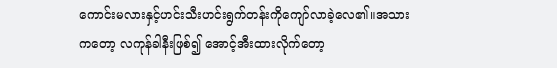ကောင်းမလားနှင့်ဟင်းသီးဟင်းရွက်တန်းကိုကျော်လာခဲ့လေ၏။အသားကတော့ လကုန်ခါနီးဖြစ်၍ အောင့်အီးထားလိုက်တော့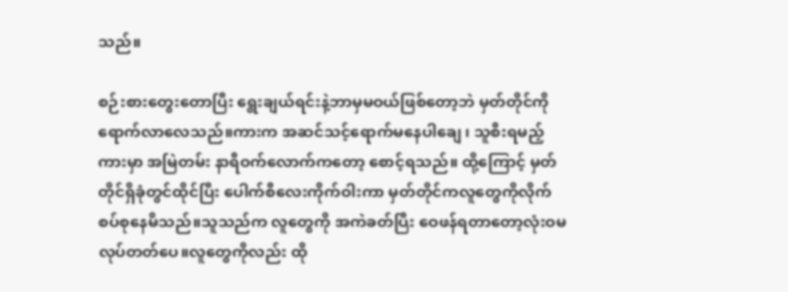သည်။

စဉ်းစားတွေးတောပြီး ရွေးချယ်ရင်းနဲ့ဘာမှမဝယ်ဖြစ်တော့ဘဲ မှတ်တိုင်ကိုရောက်လာလေသည်။ကားက အဆင်သင့်ရောက်မနေပါချေ ၊ သူစီးရမည့်ကားမှာ အမြဲတမ်း နာရီဝက်လောက်ကတော့ စောင့်ရသည်။ ထို့ကြောင့် မှတ်တိုင်ရှိခုံတွင်ထိုင်ပြီး ပေါက်စီလေးကိုက်ဝါးကာ မှတ်တိုင်ကလူတွေကိုလိုက်စပ်စုနေမိသည်။သူသည်က လူတွေကို အကဲခတ်ပြီး ဝေဖန်ရတာတော့လုံးဝမလုပ်တတ်ပေ။လူတွေကိုလည်း ထို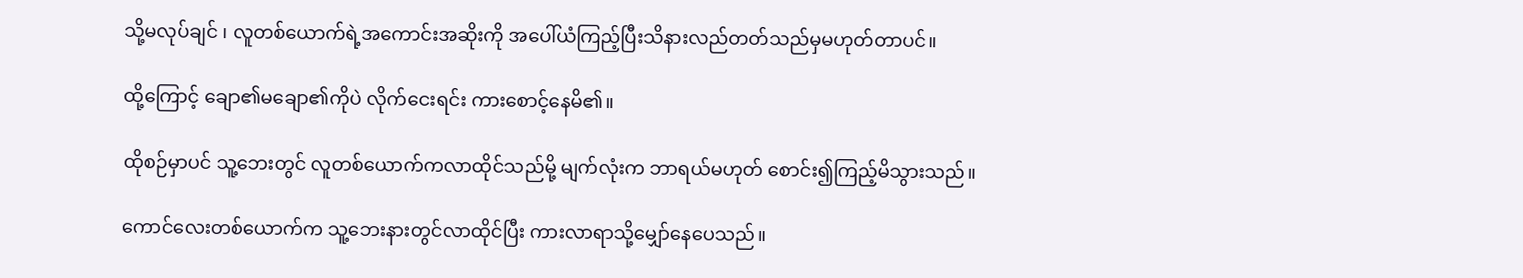သို့မလုပ်ချင် ၊ လူတစ်ယောက်ရဲ့အကောင်းအဆိုးကို အပေါ်ယံကြည့်ပြီးသိနားလည်တတ်သည်မှမဟုတ်တာပင်။

ထို့ကြောင့် ချော၏မချော၏ကိုပဲ လိုက်ငေးရင်း ကားစောင့်နေမိ၏။

ထိုစဉ်မှာပင် သူ့ဘေးတွင် လူတစ်ယောက်ကလာထိုင်သည်မို့ မျက်လုံးက ဘာရယ်မဟုတ် စောင်း၍ကြည့်မိသွားသည်။

ကောင်လေးတစ်ယောက်က သူ့ဘေးနားတွင်လာထိုင်ပြီး ကားလာရာသို့မျှော်နေပေသည်။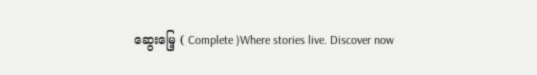ဆွေးမြေ့ ( Complete )Where stories live. Discover now